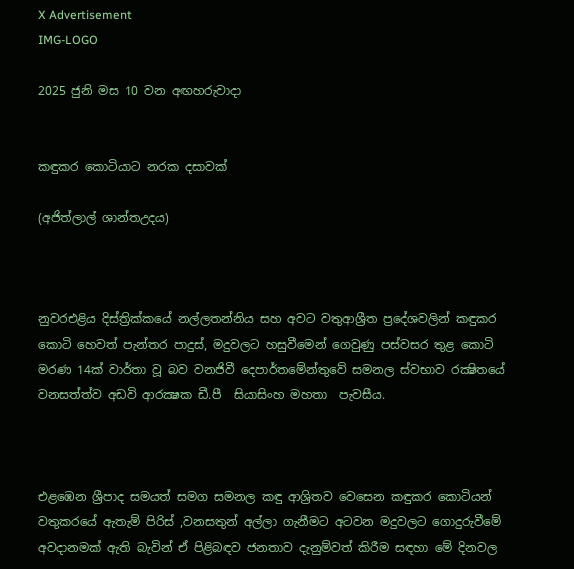X Advertisement
IMG-LOGO

2025 ජුනි මස 10 වන අඟහරුවාදා


කඳුකර කොටියාට නරක දසාවක්

(අජිත්ලාල් ශාන්තඋදය)



නුවරඑළිය දිස්ත්‍රික්කයේ නල්ලතන්නිය සහ අවට වතුආශ්‍රීත ප්‍රදේශවලින් කඳුකර කොටි හෙවත් පැන්තර පාදුස්, මදුවලට හසුවීමෙන් ගෙවුණු පස්වසර තුළ කොටි මරණ 14ක් වාර්තා වූ බව වනජිවී දෙපාර්තමේන්තුවේ සමනල ස්වභාව රක්‍ෂිතයේ වනසත්ත්ව අඩවි ආරක්‍ෂක ඩී.පී  සියාසිංහ මහතා  පැවසීය.



එළඹෙන ශ්‍රීපාද සමයත් සමග සමනල කඳු ආශ්‍රිතව වෙසෙන කඳුකර කොටියන් වතුකරයේ ඇතැම් පිරිස් ,වනසතුන් අල්ලා ගැනීමට අටවන මදුවලට ගොදුරුවීමේ අවදානමක් ඇති බැවින් ඒ පිළිබඳව ජනතාව දැනුම්වත් කිරීම සඳහා මේ දිනවල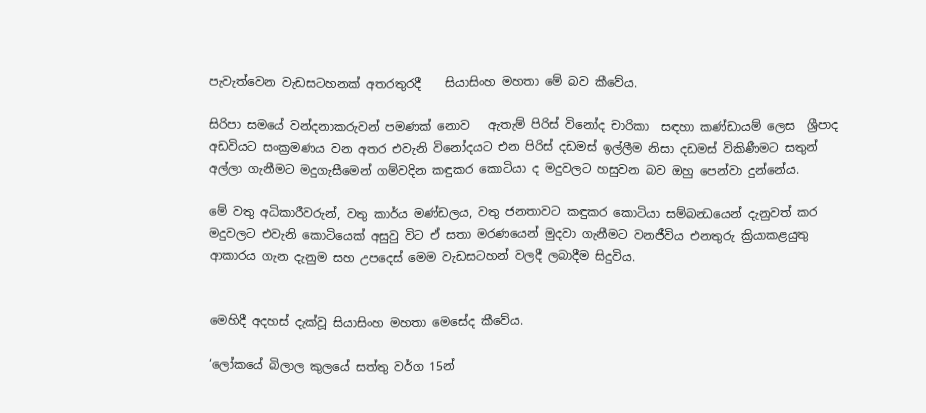පැවැත්වෙන වැඩසටහනක් අතරතුරදී    සියාසිංහ මහතා මේ බව කීවේය.

සිරිපා සමයේ වන්දනාකරුවන් පමණක් නොව   ඇතැම් පිරිස් විනෝද චාරිකා  සඳහා කණ්ඩායම් ලෙස  ශ්‍රීපාද අඩවියට සංක්‍රමණය වන අතර එවැනි විනෝදයට එන පිරිස් දඩමස් ඉල්ලීම නිසා දඩමස් විකිණීමට සතුන් අල්ලා ගැනීමට මදුගැසීමෙන් ගම්වදින කඳුකර කොටියා ද මදුවලට හසුවන බව ඔහු පෙන්වා දුන්නේය.

මේ වතු අධිකාරීවරුන්, වතු කාර්ය මණ්ඩලය, වතු ජනතාවට කඳුකර කොටියා සම්බන්‍ධයෙන් දැනුවත් කර මදුවලට එවැනි කොටියෙක් අසුවු විට ඒ සතා මරණයෙන් මුදවා ගැනීමට වනජීවිය එනතුරු ක්‍රියාකළයුතු ආකාරය ගැන දැනුම සහ උපදෙස් මෙම වැඩසටහන් වලදී ලබාදීම සිදුවිය.


මෙහිදී අදහස් දැක්වූ සියාසිංහ මහතා මෙසේද කීවේය.

‘ලෝකයේ බිලාල කුලයේ සත්තු වර්ග 15න්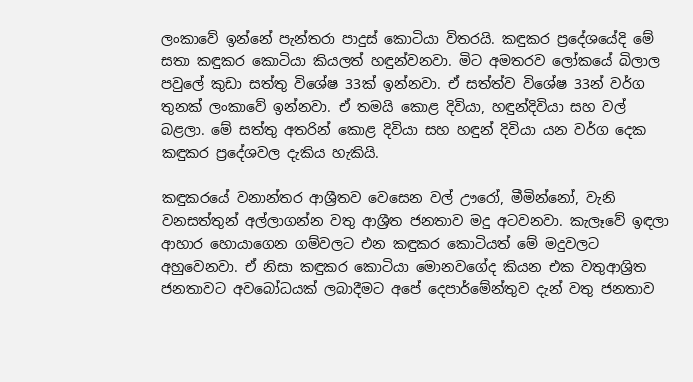ලංකාවේ ඉන්නේ පැන්තරා පාදුස් කොටියා විතරයි. කඳුකර ප්‍රදේශයේදි මේ සතා කඳුකර කොටියා කියලත් හඳුන්වනවා. මිට අමතරව ලෝකයේ බිලාල පවුලේ කුඩා සත්තු විශේෂ 33ක් ඉන්නවා. ඒ සත්ත්ව විශේෂ 33න් වර්ග තුනක් ලංකාවේ ඉන්නවා. ඒ තමයි කොළ දිවියා, හඳුන්දිවියා සහ වල් බළලා. මේ සත්තු අතරින් කොළ දිවියා සහ හඳුන් දිවියා යන වර්ග දෙක කඳුකර ප්‍රදේශවල දැකිය හැකියි.

කඳුකරයේ වනාන්තර ආශ්‍රීතව වෙසෙන වල් ඌරෝ, මීමින්නෝ, වැනි වනසත්තුන් අල්ලාගන්න වතු ආශ්‍රීත ජනතාව මදු අටවනවා. කැලෑවේ ඉඳලා ආහාර හොයාගෙන ගම්වලට එන කඳුකර කොටියත් මේ මදුවලට අහුවෙනවා. ඒ නිසා කඳුකර කොටියා මොනවගේද කියන එක වතුආශ්‍රිත ජනතාවට අවබෝධයක් ලබාදීමට අපේ දෙපාර්මේන්තුව දැන් වතු ජනතාව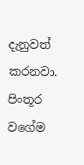දැනුවත් කරනවා. පිංතූර වගේම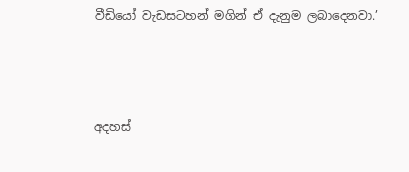වීඩියෝ වැඩසටහන් මගින් ඒ දැනුම ලබාදෙනවා.’



අදහස්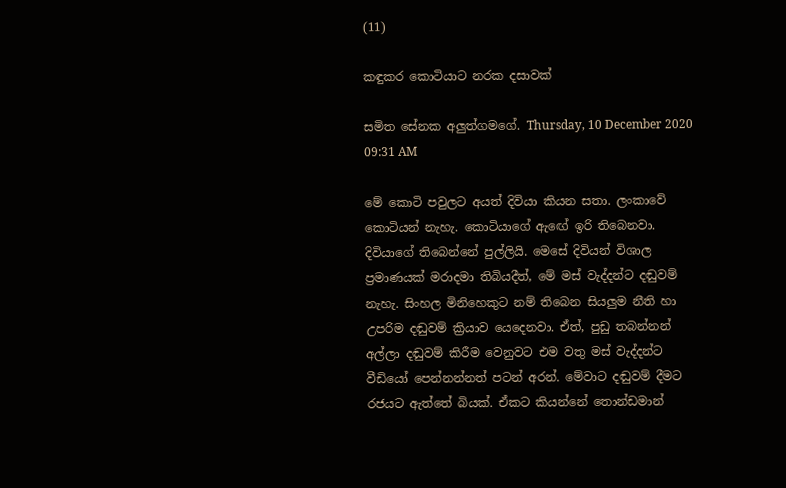(11)

කඳුකර කොටියාට නරක දසාවක්

සමිත සේනක අලුත්ගමගේ. Thursday, 10 December 2020 09:31 AM

මේ කොටි පවුලට අයත් දිවියා කියන සතා. ලංකාවේ කොටියන් නැහැ. කොටියාගේ ඇඟේ ඉරි තිබෙනවා. දිවියාගේ තිබෙන්නේ පුල්ලියි. මෙසේ දිවියන් විශාල ප්‍රමාණයක් මරාදමා තිබියදීත්, මේ මස් වැද්දන්ට දඬුවම් නැහැ. සිංහල මිනිහෙකුට නම් තිබෙන සියලුම නීති හා උපරිම දඬුවම් ක්‍රියාව යෙදෙනවා. ඒත්, පුඩු තබන්නන් අල්ලා දඬුවම් කිරීම වෙනුවට එම වතු මස් වැද්දන්ට වීඩියෝ පෙන්නන්නත් පටන් අරන්. මේවාට දඬුවම් දීමට රජයට ඇත්තේ බියක්. ඒකට කියන්නේ තොන්ඩමාන්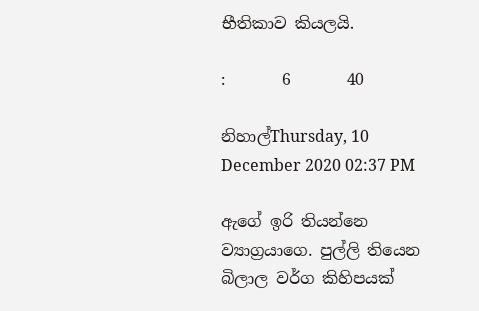භීතිකාව කියලයි.

:       6       40

නිහාල්Thursday, 10 December 2020 02:37 PM

ඇගේ ඉරි තියන්නෙ ව්‍යාග්‍රයාගෙ. පුල්ලි තියෙන බිලාල වර්ග කිහිපයක්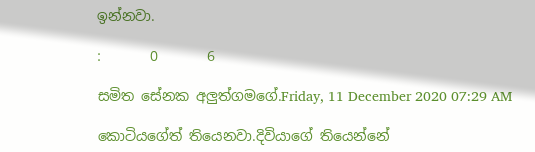ඉන්නවා.

:       0       6

සමිත සේනක අලුත්ගමගේ.Friday, 11 December 2020 07:29 AM

කොටියගේත් තියෙනවා.දිවියාගේ තියෙන්නේ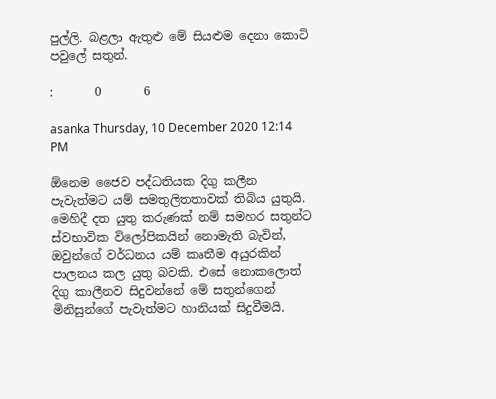පුල්ලි. බළලා ඇතුළු මේ සියළුම දෙනා කොටි පවුලේ සතුන්.

:       0       6

asanka Thursday, 10 December 2020 12:14 PM

ඕනෙම ජෛව පද්ධතියක දිගු කලීන පැවැත්මට යම් සමතුලිතතාවක් තිබිය යුතුයි. මෙහිදී දත යුතු කරුණක් නම් සමහර සතුන්ට ස්වභාවික විලෝපිකයින් නොමැති බැවින්, ඔවුන්ගේ වර්ධනය යම් කෘතීම අයුරකින් පාලනය කල යුතු බවකි. එසේ නොකලොත් දිගු කාලීනව සිදුවන්නේ මේ සතුන්ගෙන් මිනිසුන්ගේ පැවැත්මට හානියක් සිදුවීමයි.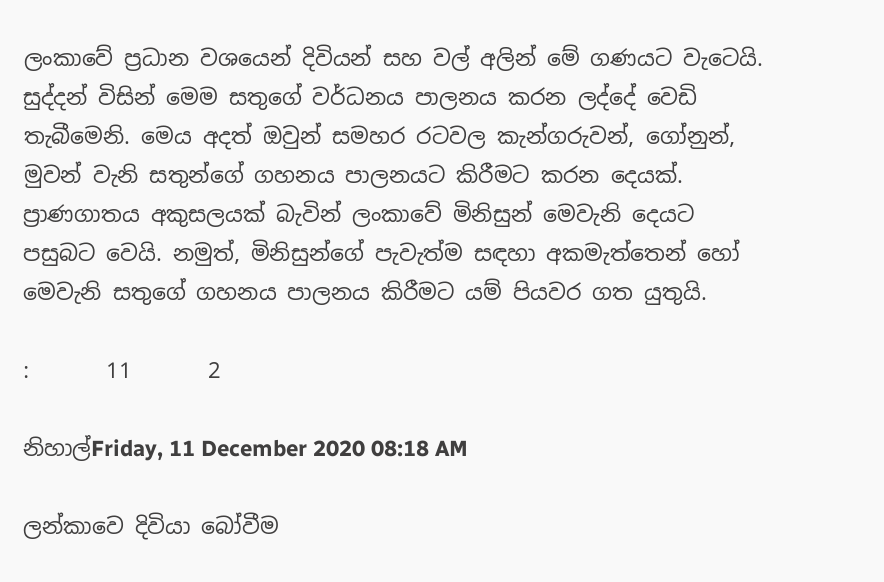ලංකාවේ ප්‍රධාන වශයෙන් දිවියන් සහ වල් අලින් මේ ගණයට වැටෙයි. සුද්දන් විසින් මෙම සතුගේ වර්ධනය පාලනය කරන ලද්දේ වෙඩි තැබීමෙනි. මෙය අදත් ඔවුන් සමහර රටවල කැන්ගරුවන්, ගෝනුන්, මුවන් වැනි සතුන්ගේ ගහනය පාලනයට කිරීමට කරන දෙයක්. ප්‍රාණගාතය අකුසලයක් බැවින් ලංකාවේ මිනිසුන් මෙවැනි දෙයට පසුබට වෙයි. නමුත්, මිනිසුන්ගේ පැවැත්ම සඳහා අකමැත්තෙන් හෝ මෙවැනි සතුගේ ගහනය පාලනය කිරීමට යම් පියවර ගත යුතුයි.

:       11       2

නිහාල්Friday, 11 December 2020 08:18 AM

ලන්කාවෙ දිවියා බෝවීම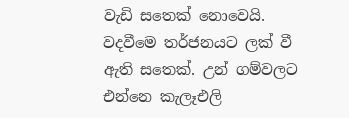වැඩි සතෙක් නොවෙයි. වදවීමෙ තර්ජනයට ලක් වී ඇති සතෙක්. උන් ගම්වලට එන්නෙ කැලෑඑලි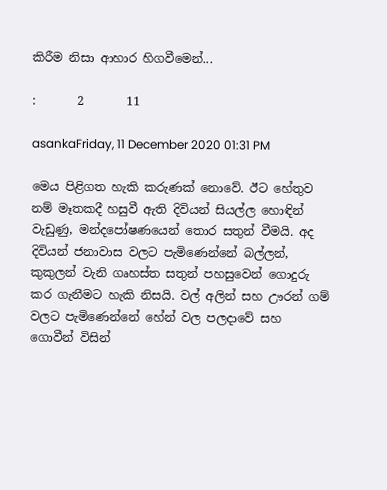කිරීම නිසා ආහාර හිගවීමෙන්...

:       2       11

asankaFriday, 11 December 2020 01:31 PM

මෙය පිළිගත හැකි කරුණක් නොවේ. ඊට හේතුව නම් මෑතකදී හසුවී ඇති දිවියන් සියල්ල හොඳින් වැඩුණු, මන්දපෝෂණයෙන් තොර සතුන් වීමයි. අද දිවියන් ජනාවාස වලට පැමිණෙන්නේ බල්ලන්, කුකුලන් වැනි ගෘහස්ත සතුන් පහසුවෙන් ගොදුරු කර ගැනීමට හැකි නිසයි. වල් අලින් සහ ඌරන් ගම් වලට පැමිණෙන්නේ හේන් වල පලදාවේ සහ ගොවීන් විසින්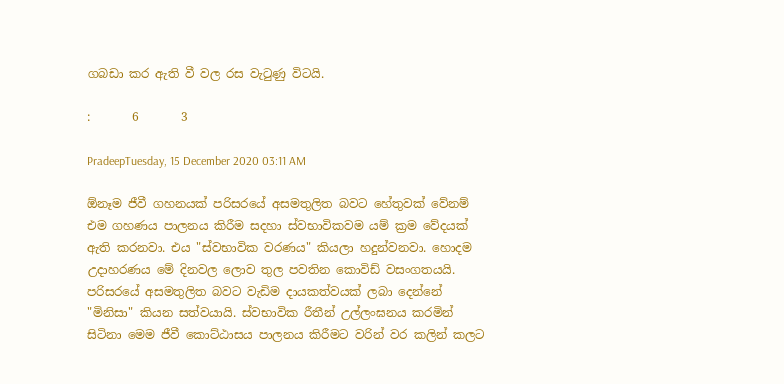ගබඩා කර ඇති වී වල රස වැටුණු විටයි.

:       6       3

PradeepTuesday, 15 December 2020 03:11 AM

ඕනෑම ජීවී ගහනයක් පරිසරයේ අසමතුලිත බවට හේතුවක් වේනම් එම ගහණය පාලනය කිරීම සදහා ස්වභාවිකවම යම් ක්‍රම වේදයක් ඇති කරනවා. එය "ස්වභාවික වරණය" කියලා හදුන්වනවා. හොදම උදාහරණය මේ දිනවල ලොව තුල පවතින කොවිඩ් වසංගතයයි. පරිසරයේ අසමතුලිත බවට වැඩිම දායකත්වයක් ලබා දෙන්නේ "මිනිසා" කියන සත්වයායි. ස්වභාවික රීතීන් උල්ලංඝනය කරමින් සිටිනා මෙම ජීවී කොට්ඨාසය පාලනය කිරීමට වරින් වර කලින් කලට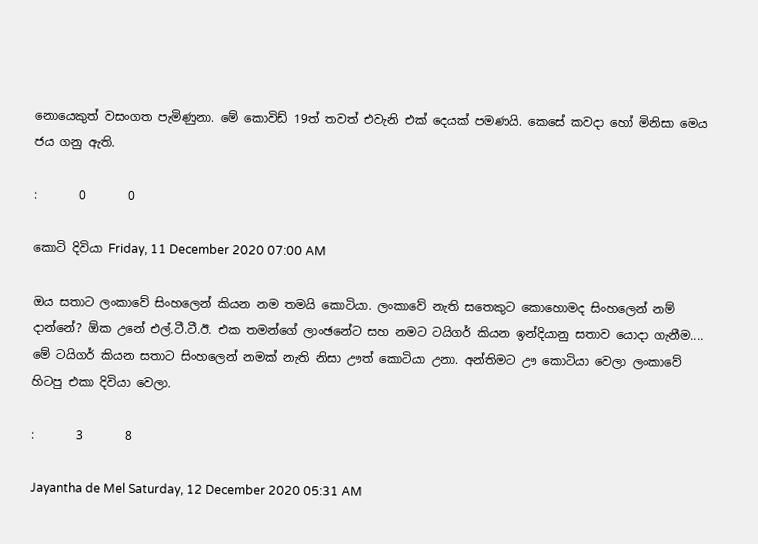නොයෙකුත් වසංගත පැමිණුනා. මේ කොවිඩ් 19ත් තවත් එවැනි එක් දෙයක් පමණයි. කෙසේ කවදා හෝ මිනිසා මෙය ජය ගනු ඇති.

:       0       0

කොටි දිවියා Friday, 11 December 2020 07:00 AM

ඔය සතාට ලංකාවේ සිංහලෙන් කියන නම තමයි කොටියා. ලංකාවේ නැති සතෙකුට කොහොමද සිංහලෙන් නම් දාන්නේ? ඕක උනේ එල්.ටී.ටී.ඊ. එක තමන්ගේ ලාංඡනේට සහ නමට ටයිගර් කියන ඉන්දියානු සතාව යොදා ගැනීම.... මේ ටයිගර් කියන සතාට සිංහලෙන් නමක් නැති නිසා ඌත් කොටියා උනා. අන්තිමට ඌ කොටියා වෙලා ලංකාවේ හිටපු එකා දිවියා වෙලා.

:       3       8

Jayantha de Mel Saturday, 12 December 2020 05:31 AM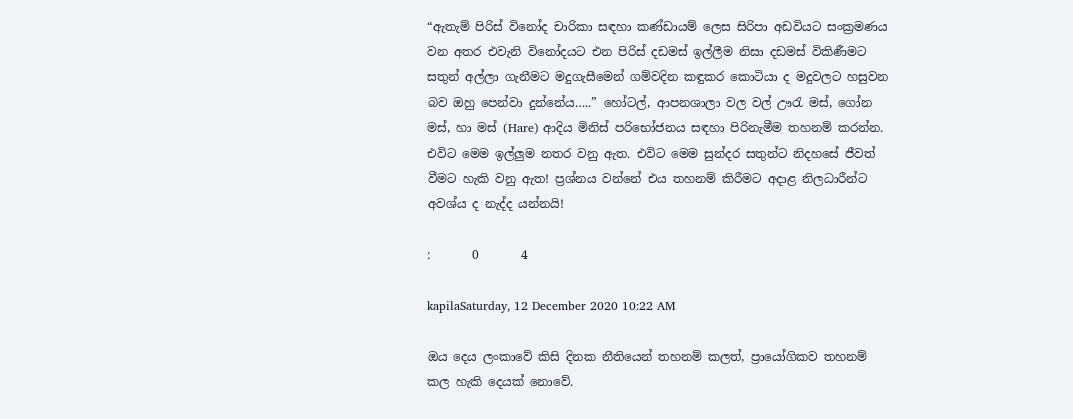“ඇතැම් පිරිස් විනෝද චාරිකා සඳහා කණ්ඩායම් ලෙස සිරිපා අඩවියට සංක්‍රමණය වන අතර එවැනි විනෝදයට එන පිරිස් දඩමස් ඉල්ලීම නිසා දඩමස් විකිණීමට සතුන් අල්ලා ගැනීමට මදුගැසීමෙන් ගම්වදින කඳුකර කොටියා ද මදුවලට හසුවන බව ඔහු පෙන්වා දුන්නේය…..” හෝටල්, ආපනශාලා වල වල් ඌරැ මස්, ගෝන මස්, හා මස් (Hare) ආදිය මිනිස් පරිභෝජනය සඳහා පිරිනැමීම තහනම් කරන්න. එවිට මෙම ඉල්ලුම නතර වනු ඇත. එවිට මෙම සුන්දර සතුන්ට නිදහසේ ජීවත් වීමට හැකි වනු ඇත! ප්‍රශ්නය වන්නේ එය තහනම් කිරීමට අදාළ නිලධාරීන්ට අවශ්ය ද නැද්ද යන්නයි!

:       0       4

kapilaSaturday, 12 December 2020 10:22 AM

ඔය දෙය ලංකාවේ කිසි දිනක නීතියෙන් තහනම් කලත්, ප්‍රායෝගිකව තහනම් කල හැකි දෙයක් නොවේ.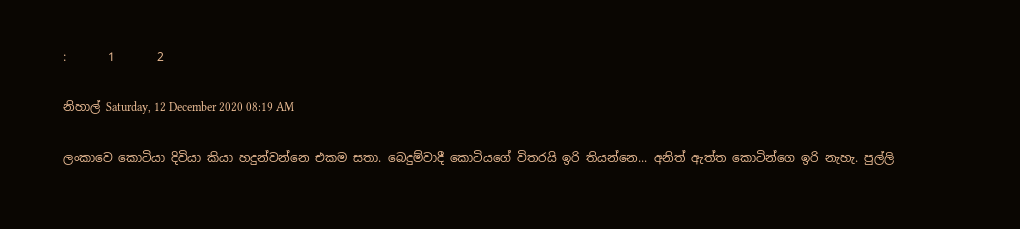:       1       2

නිහාල් Saturday, 12 December 2020 08:19 AM

ලංකාවෙ කොටියා දිවියා කියා හදුන්වන්නෙ එකම සතා. බෙදුම්වාදී කොටියගේ විතරයි ඉරි තියන්නෙ... අනිත් ඇත්ත කොටින්ගෙ ඉරි නැහැ. පුල්ලි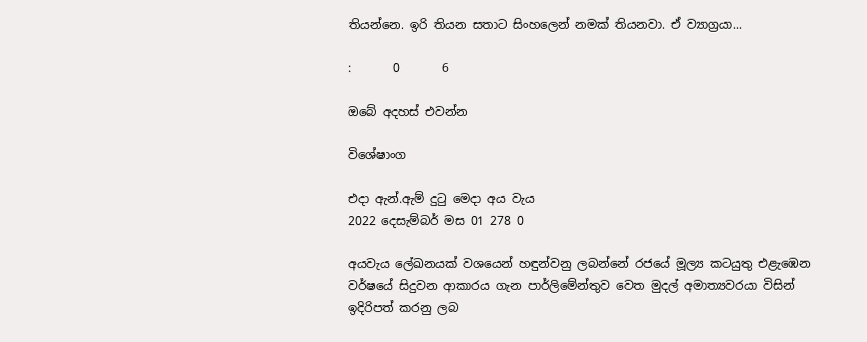තියන්නෙ. ඉරි තියන සතාට සිංහලෙන් නමක් තියනවා. ඒ ව්‍යාග්‍රයා...

:       0       6

ඔබේ අදහස් එවන්න

විශේෂාංග

එදා ඇන්.ඇම් දුටු මෙදා අය වැය
2022 දෙසැම්බර් මස 01 278 0

අයවැය ලේඛනයක් වශයෙන් හඳුන්වනු ලබන්නේ රජයේ මූල්‍ය කටයුතු එළැඹෙන වර්ෂයේ සිදුවන ආකාරය ගැන පාර්ලිමේන්තුව වෙත මුදල් අමාත්‍යවරයා විසින් ඉදිරිපත් කරනු ලබ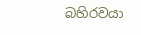බහිරවයා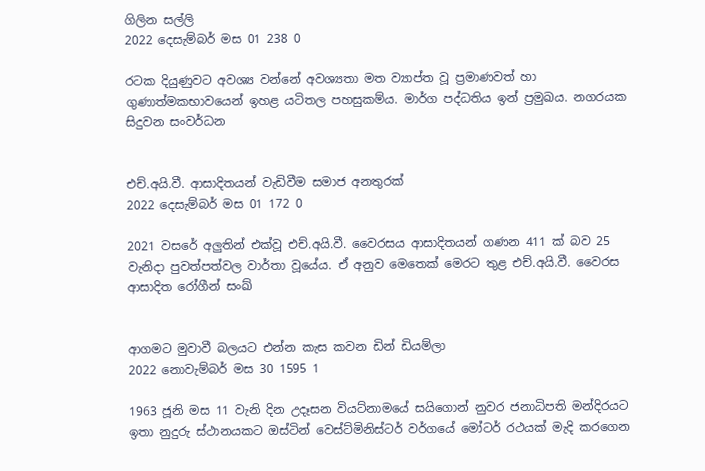ගිලින සල්ලි
2022 දෙසැම්බර් මස 01 238 0

රටක දියුණුවට අවශ්‍ය වන්නේ අවශ්‍යතා මත ව්‍යාප්ත වූ ප්‍රමාණවත් හා ගුණාත්මකභාවයෙන් ඉහළ යටිතල පහසුකම්ය. මාර්ග පද්ධතිය ඉන් ප්‍රමුඛය. නගරයක සිදුවන සංවර්ධන


එච්.අයි.වී. ආසාදිතයන් වැඩිවීම සමාජ අනතුරක්
2022 දෙසැම්බර් මස 01 172 0

2021 වසරේ අලුතින් එක්වූ එච්.අයි.වී. වෛරසය ආසාදිතයන් ගණන 411 ක් බව 25 වැනිදා පුවත්පත්වල වාර්තා වූයේය. ඒ අනුව මෙතෙක් මෙරට තුළ එච්.අයි.වී. වෛරස ආසාදිත රෝගීන් සංඛ්‍


ආගමට මුවාවී බලයට එන්න කැස කවන ඩින් ඩියම්ලා
2022 නොවැම්බර් මස 30 1595 1

1963 ජූනි මස 11 වැනි දින උදෑසන වියට්නාමයේ සයිගොන් නුවර ජනාධිපති මන්දිරයට ඉතා නුදුරු ස්ථානයකට ඔස්ටින් වෙස්ට්මිනිස්ටර් වර්ගයේ මෝටර් රථයක් මැදි කරගෙන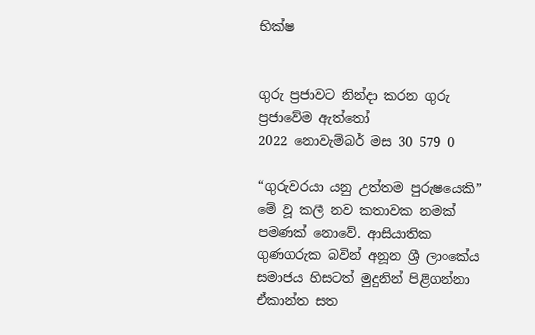භික්ෂ


ගුරු ප්‍රජාවට නින්දා කරන ගුරු ප්‍රජාවේම ඇත්තෝ
2022 නොවැම්බර් මස 30 579 0

“ගුරුවරයා යනු උත්තම පුරුෂයෙකි” මේ වූ කලී නව කතාවක නමක් පමණක් නොවේ. ආසියාතික ගුණගරුක බවින් අනූන ශ්‍රී ලාංකේය සමාජය හිසටත් මුදුනින් පිළිගන්නා ඒකාන්ත සත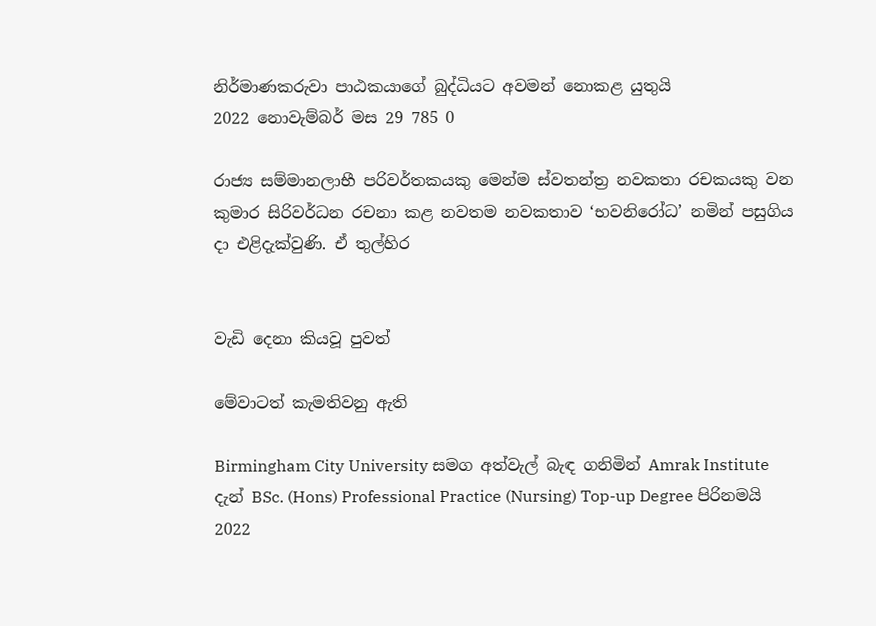නිර්මාණකරුවා පාඨකයාගේ බුද්ධියට අවමන් නොකළ යුතුයි
2022 නොවැම්බර් මස 29 785 0

රාජ්‍ය සම්මානලාභී පරිවර්තකයකු මෙන්ම ස්වතන්ත්‍ර නවකතා රචකයකු වන කුමාර සිරිවර්ධන රචනා කළ නවතම නවකතාව ‘භවනිරෝධ’ නමින් පසුගිය දා එළිදැක්වුණි. ඒ තුල්හිර


වැඩි දෙනා කියවූ පුවත්

මේවාටත් කැමතිවනු ඇති

Birmingham City University සමග අත්වැල් බැඳ ගනිමින් Amrak Institute දැන් BSc. (Hons) Professional Practice (Nursing) Top-up Degree පිරිනමයි 2022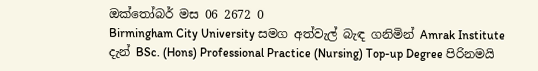ඔක්තෝබර් මස 06 2672 0
Birmingham City University සමග අත්වැල් බැඳ ගනිමින් Amrak Institute දැන් BSc. (Hons) Professional Practice (Nursing) Top-up Degree පිරිනමයි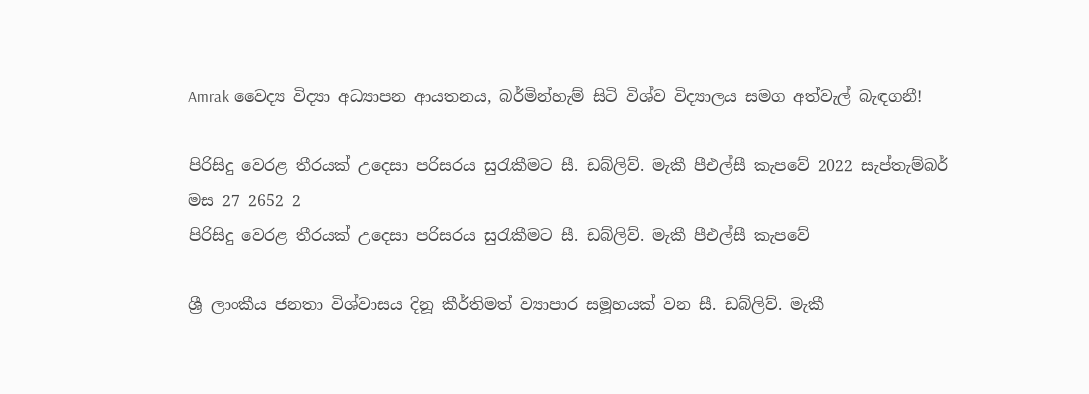Amrak වෛද්‍ය විද්‍යා අධ්‍යාපන ආයතනය, බර්මින්හැම් සිටි විශ්ව විද්‍යාලය සමග අත්වැල් බැඳගනී!

පිරිසිදු වෙරළ තීරයක් උදෙසා පරිසරය සුරැකීමට සී. ඩබ්ලිව්. මැකී පීඑල්සී කැපවේ 2022 සැප්තැම්බර් මස 27 2652 2
පිරිසිදු වෙරළ තීරයක් උදෙසා පරිසරය සුරැකීමට සී. ඩබ්ලිව්. මැකී පීඑල්සී කැපවේ

ශ්‍රී ලාංකීය ජනතා විශ්වාසය දිනූ කීර්තිමත් ව්‍යාපාර සමූහයක් වන සී. ඩබ්ලිව්. මැකී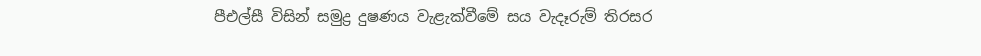පීඑල්සී විසින් සමුද්‍ර දුෂණය වැළැක්වීමේ සය වැදෑරුම් තිරසර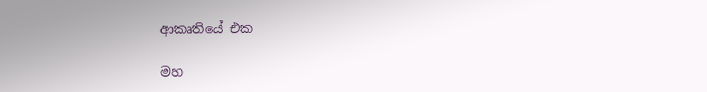ආකෘතියේ එක

මහ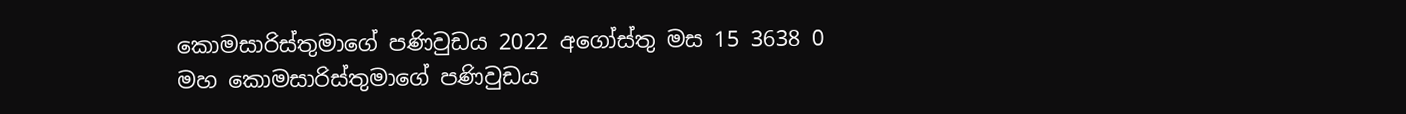කොමසාරිස්තුමාගේ පණිවුඩය 2022 අගෝස්තු මස 15 3638 0
මහ කොමසාරිස්තුමාගේ පණිවුඩය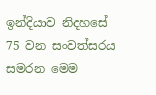ඉන්දියාව නිදහසේ 75 වන සංවත්සරය සමරන මෙම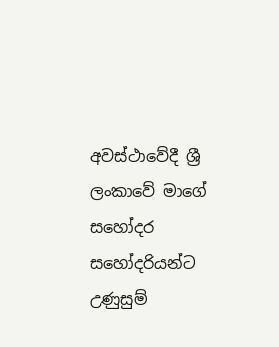අවස්ථාවේදී ශ්‍රී ලංකාවේ මාගේ සහෝදර සහෝදරියන්ට උණුසුම්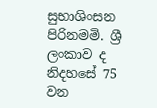සුභාශිංසන පිරිනමමි. ශ්‍රී ලංකාව ද නිදහසේ 75 වන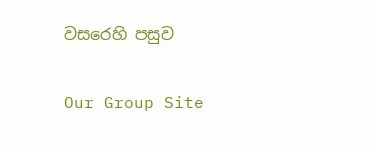වසරෙහි පසුව

Our Group Site